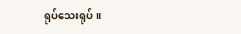ရုပ်သေးရုပ် ။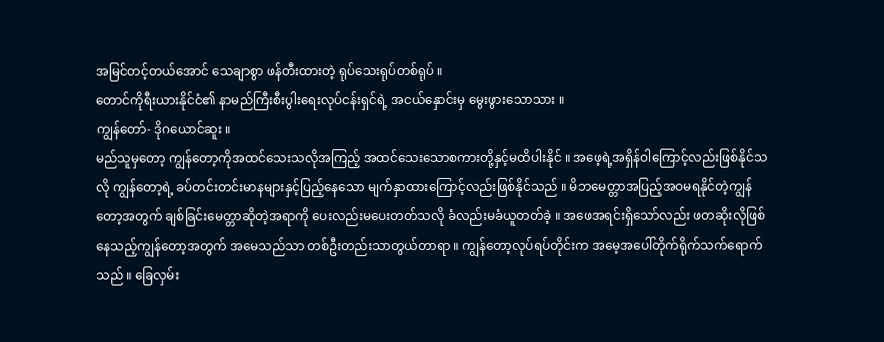အမြင်တင့်တယ်အောင် သေချာစွာ ဖန်တီးထားတဲ့ ရုပ်သေးရုပ်တစ်ရုပ် ။
တောင်ကိုရီးယားနိုင်ငံ၏ နာမည်ကြီးစီးပွါးရေးလုပ်ငန်းရှင်ရဲ့ အငယ်နှောင်းမှ မွေးဖွားသောသား ။
ကျွန်တော်- ဒိုဂယောင်ဆူး ။
မည်သူမှတော့ ကျွန်တော့ကိုအထင်သေးသလိုအကြည့် အထင်သေးသောစကားတို့နှင့်မထိပါးနိုင် ။ အဖေ့ရဲ့အရှိန်ဝါကြောင့်လည်းဖြစ်နိုင်သလို ကျွန်တော့ရဲ့ ခပ်တင်းတင်းမာနများနှင့်ပြည့်နေသော မျက်နှာထားကြောင့်လည်းဖြစ်နိုင်သည် ။ မိဘမေတ္တာအပြည့်အဝမရနိုင်တဲ့ကျွန်တော့အတွက် ချစ်ခြင်းမေတ္တာဆိုတဲ့အရာကို ပေးလည်းမပေးတတ်သလို ခံလည်းမခံယူတတ်ခဲ့ ။ အဖေအရင်းရှိသော်လည်း ဖတဆိုးလိုဖြစ်နေသည့်ကျွန်တော့အတွက် အမေသည်သာ တစ်ဦးတည်းသာတွယ်တာရာ ။ ကျွန်တော့လုပ်ရပ်တိုင်းက အမေ့အပေါ်တိုက်ရိုက်သက်ရောက်သည် ။ ခြေလှမ်း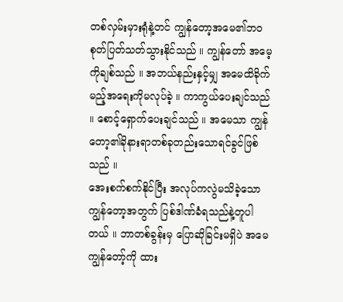တစ်လှမ်းမှားရုံနဲ့တင် ကျွန်တော့အမေ၏ဘဝ စုတ်ပြတ်သတ်သွားနိုင်သည် ။ ကျွန်တော် အမေ့ကိုချစ်သည် ။ အဘယ်နည်းနှင့်မျှ အမေထိခိုက်မည့်အရေးကိုမလုပ်ခဲ့ ။ ကာကွယ်ပေးချင်သည် ။ စောင့်ရှောက်ပေးချင်သည် ။ အမေသာ ကျွန်တော့၏ခိုနားရာတစ်ခုတည်းသောရင်ခွင်ဖြစ်သည် ။
အေးစက်စက်နိုင်ပြီး အလုပ်ကလွဲမသိခဲ့သော ကျွန်တော့အတွက် ပြစ်ဒါဏ်ခံရသည်နဲ့တူပါတယ် ။ ဘာတစ်ခွန်းမှ ပြောဆိုခြင်းမရှိပဲ အမေ ကျွန်တော့်ကို ထား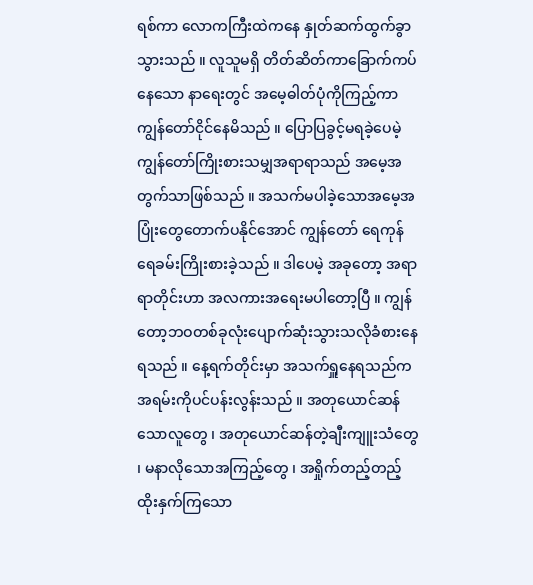ရစ်ကာ လောကကြီးထဲကနေ နှုတ်ဆက်ထွက်ခွာသွားသည် ။ လူသူမရှိ တိတ်ဆိတ်ကာခြောက်ကပ်နေသော နာရေးတွင် အမေ့ဓါတ်ပုံကိုကြည့်ကာ ကျွန်တော်ငိုင်နေမိသည် ။ ပြောပြခွင့်မရခဲ့ပေမဲ့ ကျွန်တော်ကြိုးစားသမျှအရာရာသည် အမေ့အတွက်သာဖြစ်သည် ။ အသက်မပါခဲ့သောအမေ့အပြုံးတွေတောက်ပနိုင်အောင် ကျွန်တော် ရေကုန်ရေခမ်းကြိုးစားခဲ့သည် ။ ဒါပေမဲ့ အခုတော့ အရာရာတိုင်းဟာ အလကားအရေးမပါတော့ပြီ ။ ကျွန်တော့ဘဝတစ်ခုလုံးပျောက်ဆုံးသွားသလိုခံစားနေရသည် ။ နေ့ရက်တိုင်းမှာ အသက်ရှူနေရသည်က အရမ်းကိုပင်ပန်းလွန်းသည် ။ အတုယောင်ဆန်သောလူတွေ ၊ အတုယောင်ဆန်တဲ့ချီးကျူးသံတွေ ၊ မနာလိုသောအကြည့်တွေ ၊ အရှိုက်တည့်တည့်ထိုးနှက်ကြသော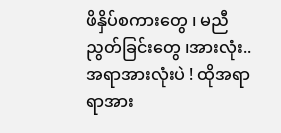ဖိနှိပ်စကားတွေ ၊ မညီညွတ်ခြင်းတွေ ၊အားလုံး.. အရာအားလုံးပဲ ! ထိုအရာရာအား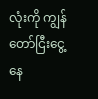လုံးကို ကျွန်တော်ငြီးငွေ့နေ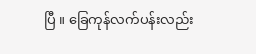ပြီ ။ ခြေကုန်လက်ပန်းလည်း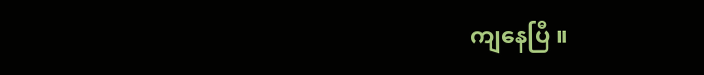ကျနေပြီ ။